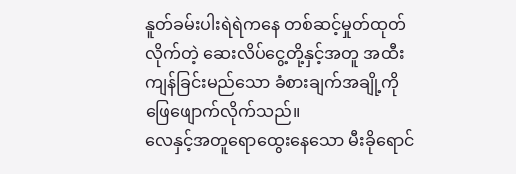နူတ်ခမ်းပါးရဲရဲကနေ တစ်ဆင့်မှုတ်ထုတ်လိုက်တဲ့ ဆေးလိပ်ငွေ့တို့နှင့်အတူ အထီးကျန်ခြင်းမည်သော ခံစားချက်အချို့ကို ဖြေဖျောက်လိုက်သည်။
လေနှင့်အတူရောထွေးနေသော မီးခိုရောင်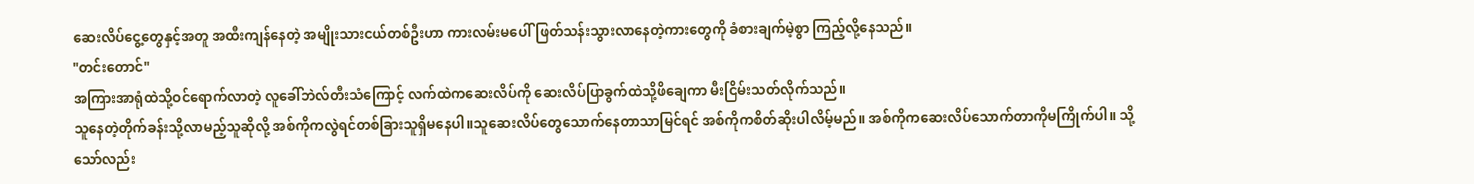ဆေးလိပ်ငွေ့တွေနှင့်အတူ အထီးကျန်နေတဲ့ အမျိုးသားငယ်တစ်ဦးဟာ ကားလမ်းမပေါ်ဖြတ်သန်းသွားလာနေတဲ့ကားတွေကို ခံစားချက်မဲ့စွာ ကြည့်လို့နေသည်။
"တင်းတောင်"
အကြားအာရုံထဲသို့ဝင်ရောက်လာတဲ့ လူခေါ်ဘဲလ်တီးသံကြောင့် လက်ထဲကဆေးလိပ်ကို ဆေးလိပ်ပြာခွက်ထဲသို့ဖိချေကာ မီးငြိမ်းသတ်လိုက်သည်။
သူနေတဲ့တိုက်ခန်းသို့လာမည့်သူဆိုလို့ အစ်ကိုကလွဲရင်တစ်ခြားသူရှိမနေပါ။သူဆေးလိပ်တွေသောက်နေတာသာမြင်ရင် အစ်ကိုကစိတ်ဆိုးပါလိမ့်မည်။ အစ်ကိုကဆေးလိပ်သောက်တာကိုမကြိုက်ပါ။ သို့သော်လည်း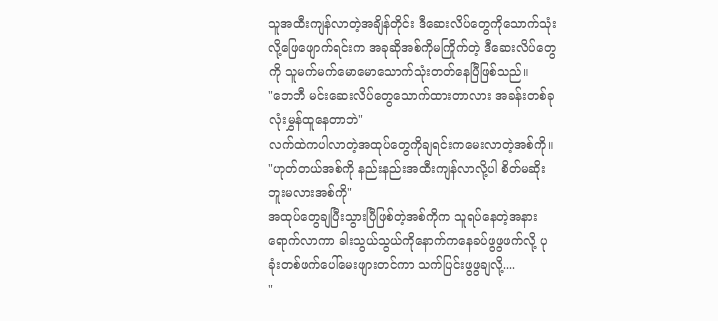သူအထီးကျန်လာတဲ့အချိန်တိုင်း ဒီဆေးလိပ်တွေကိုသောက်သုံးလို့ဖြေဖျောက်ရင်းက အခုဆိုအစ်ကိုမကြိုက်တဲ့ ဒီဆေးလိပ်တွေကို သူမက်မက်မောမောသောက်သုံးတတ်နေပြီဖြစ်သည်။
"ဘေဘီ မင်းဆေးလိပ်တွေသောက်ထားတာလား အခန်းတစ်ခုလုံးမွှန်ထူနေတာဘဲ"
လက်ထဲကပါလာတဲ့အထုပ်တွေကိုချရင်းကမေးလာတဲ့အစ်ကို။
"ဟုတ်တယ်အစ်ကို နည်းနည်းအထီးကျန်လာလို့ပါ စိတ်မဆိုးဘူးမလားအစ်ကို"
အထုပ်တွေချပြီးသွားပြီဖြစ်တဲ့အစ်ကိုက သူရပ်နေတဲ့အနားရောက်လာကာ ခါးသွယ်သွယ်ကိုနောက်ကနေခပ်ဖွဖွဖက်လို့ ပုခုံးတစ်ဖက်ပေါ်မေးဖျားတင်ကာ သက်ပြင်းဖွဖွချလို့....
"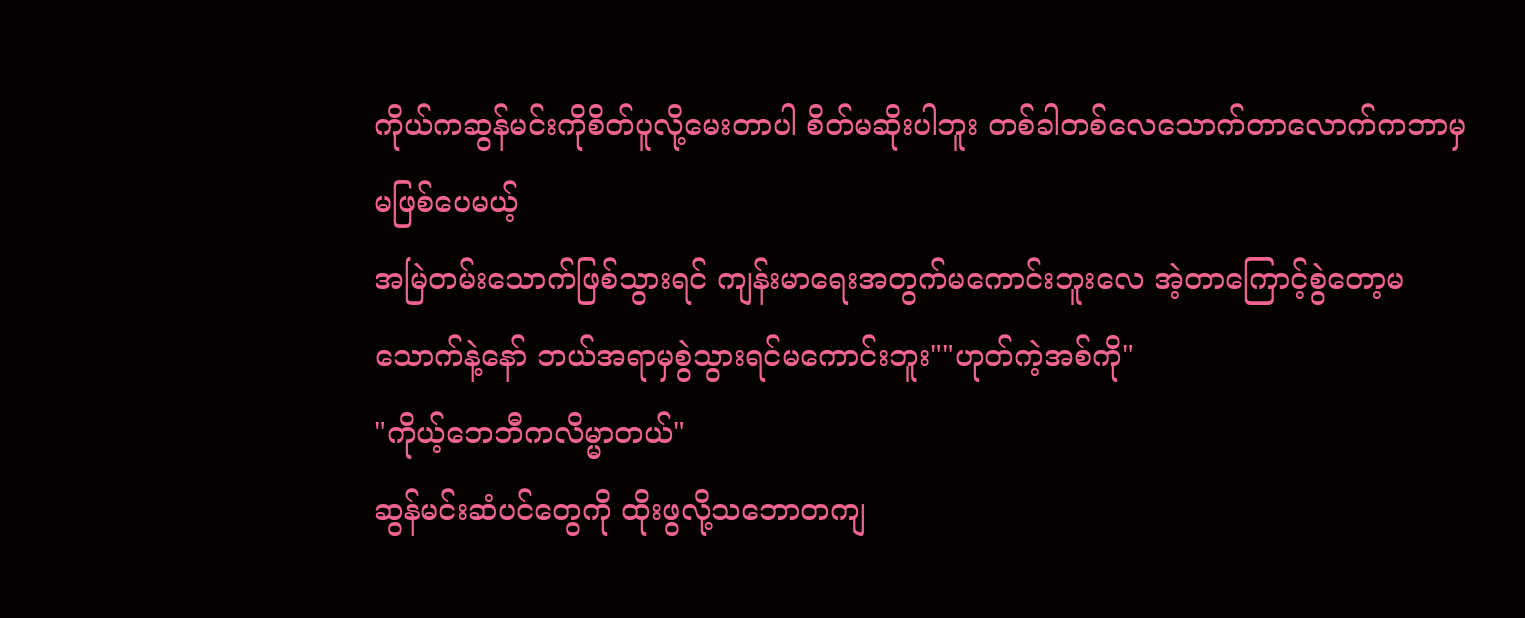ကိုယ်ကဆွန်မင်းကိုစိတ်ပူလို့မေးတာပါ စိတ်မဆိုးပါဘူး တစ်ခါတစ်လေသောက်တာလောက်ကဘာမှမဖြစ်ပေမယ့်
အမြဲတမ်းသောက်ဖြစ်သွားရင် ကျန်းမာရေးအတွက်မကောင်းဘူးလေ အဲ့တာကြောင့်စွဲတော့မသောက်နဲ့နော် ဘယ်အရာမှစွဲသွားရင်မကောင်းဘူး""ဟုတ်ကဲ့အစ်ကို"
"ကိုယ့်ဘေဘီကလိမ္မာတယ်"
ဆွန်မင်းဆံပင်တွေကို ထိုးဖွလို့သဘောတကျ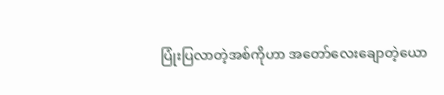ပြုံးပြလာတဲ့အစ်ကိုဟာ အတော်လေးချောတဲ့ယော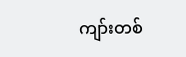ကျာ်းတစ်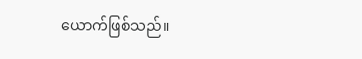ယောက်ဖြစ်သည်။